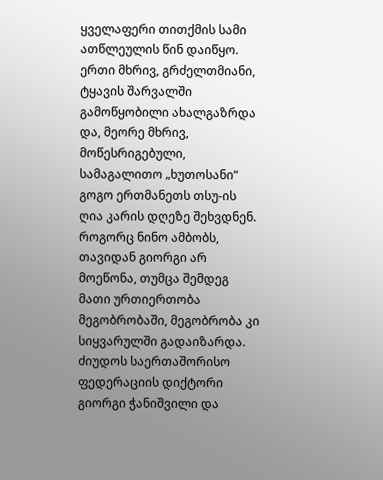ყველაფერი თითქმის სამი ათწლეულის წინ დაიწყო. ერთი მხრივ, გრძელთმიანი, ტყავის შარვალში გამოწყობილი ახალგაზრდა და, მეორე მხრივ, მოწესრიგებული, სამაგალითო „ხუთოსანი“ გოგო ერთმანეთს თსუ-ის ღია კარის დღეზე შეხვდნენ. როგორც ნინო ამბობს, თავიდან გიორგი არ მოეწონა, თუმცა შემდეგ მათი ურთიერთობა მეგობრობაში, მეგობრობა კი სიყვარულში გადაიზარდა. ძიუდოს საერთაშორისო ფედერაციის დიქტორი გიორგი ჭანიშვილი და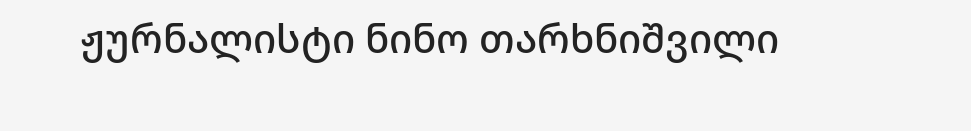ჟურნალისტი ნინო თარხნიშვილი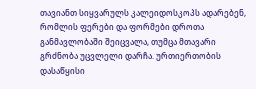თავიანთ სიყვარულს კალეიდოსკოპს ადარებენ, რომლის ფერები და ფორმები დროთა განმავლობაში შეიცვალა, თუმცა მთავარი გრძნობა უცვლელი დარჩა. ურთიერთობის დასაწყისი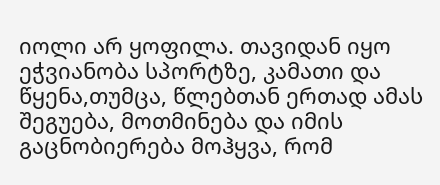იოლი არ ყოფილა. თავიდან იყო ეჭვიანობა სპორტზე, კამათი და წყენა,თუმცა, წლებთან ერთად ამას შეგუება, მოთმინება და იმის გაცნობიერება მოჰყვა, რომ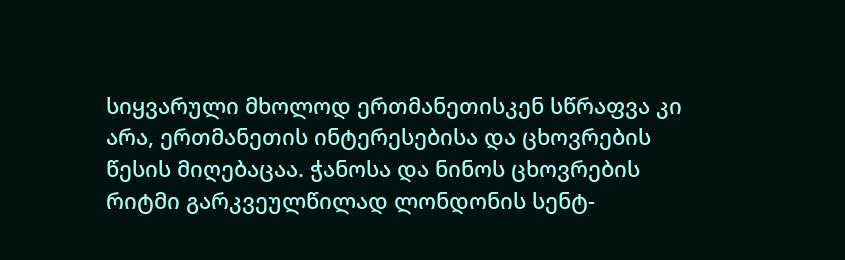სიყვარული მხოლოდ ერთმანეთისკენ სწრაფვა კი არა, ერთმანეთის ინტერესებისა და ცხოვრების წესის მიღებაცაა. ჭანოსა და ნინოს ცხოვრების რიტმი გარკვეულწილად ლონდონის სენტ-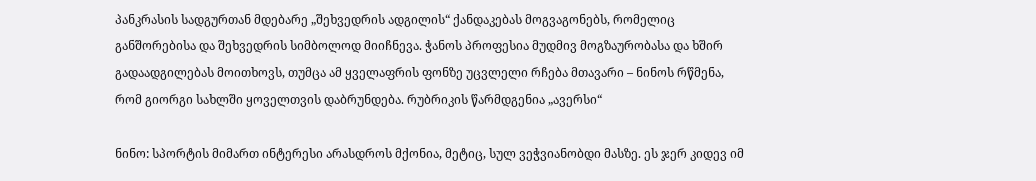პანკრასის სადგურთან მდებარე „შეხვედრის ადგილის“ ქანდაკებას მოგვაგონებს, რომელიც განშორებისა და შეხვედრის სიმბოლოდ მიიჩნევა. ჭანოს პროფესია მუდმივ მოგზაურობასა და ხშირ გადაადგილებას მოითხოვს, თუმცა ამ ყველაფრის ფონზე უცვლელი რჩება მთავარი – ნინოს რწმენა, რომ გიორგი სახლში ყოველთვის დაბრუნდება. რუბრიკის წარმდგენია „ავერსი“

ნინო: სპორტის მიმართ ინტერესი არასდროს მქონია, მეტიც, სულ ვეჭვიანობდი მასზე. ეს ჯერ კიდევ იმ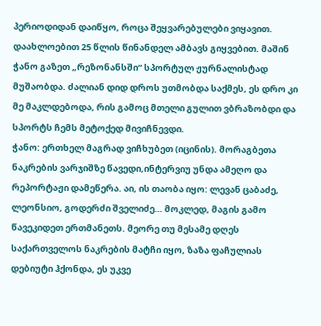პერიოდიდან დაიწყო, როცა შეყვარებულები ვიყავით. დაახლოებით 25 წლის წინანდელ ამბავს გიყვებით. მაშინ ჭანო გაზეთ „რეზონანსში“ სპორტულ ჟურნალისტად მუშაობდა. ძალიან დიდ დროს უთმობდა საქმეს, ეს დრო კი მე მაკლდებოდა, რის გამოც მთელი გულით ვბრაზობდი და სპორტს ჩემს მეტოქედ მივიჩნევდი.
ჭანო: ერთხელ მაგრად ვიჩხუბეთ (იცინის). მორაგბეთა ნაკრების ვარჯიშზე წავედი,ინტერვიუ უნდა ამეღო და რეპორტაჟი დამეწერა. აი, ის თაობა იყო: ლევან ცაბაძე, ლეონსიო, გოდერძი შველიძე… მოკლედ, მაგის გამო წავეკიდეთ ერთმანეთს. მეორე თუ მესამე დღეს საქართველოს ნაკრების მატჩი იყო, ზაზა ფაჩულიას დებიუტი ჰქონდა, ეს უკვე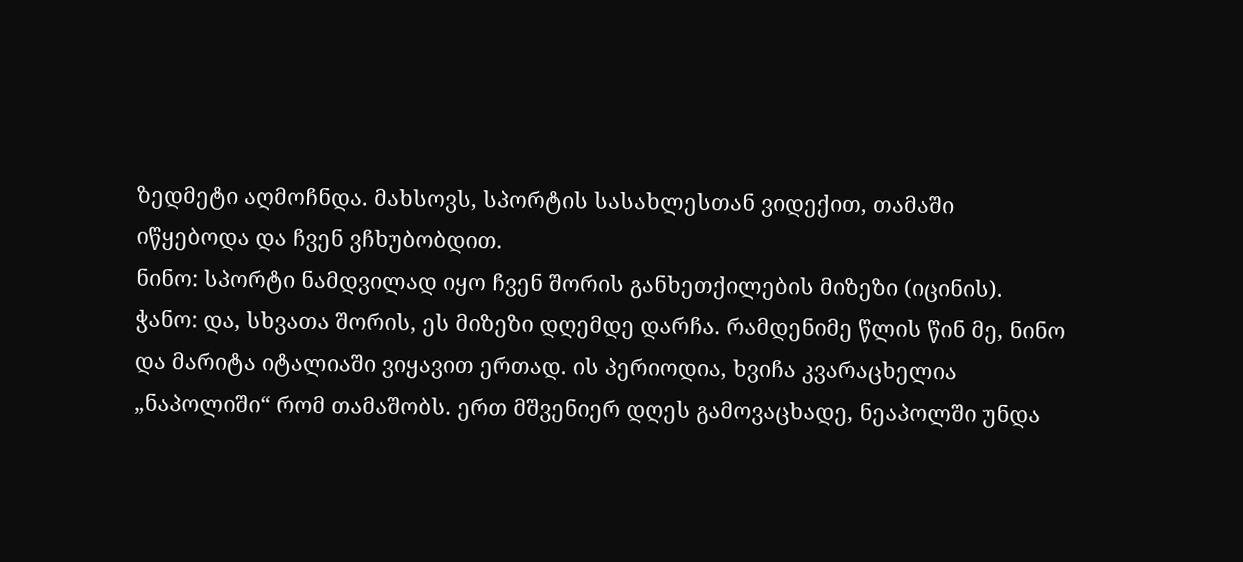ზედმეტი აღმოჩნდა. მახსოვს, სპორტის სასახლესთან ვიდექით, თამაში იწყებოდა და ჩვენ ვჩხუბობდით.
ნინო: სპორტი ნამდვილად იყო ჩვენ შორის განხეთქილების მიზეზი (იცინის).
ჭანო: და, სხვათა შორის, ეს მიზეზი დღემდე დარჩა. რამდენიმე წლის წინ მე, ნინო და მარიტა იტალიაში ვიყავით ერთად. ის პერიოდია, ხვიჩა კვარაცხელია „ნაპოლიში“ რომ თამაშობს. ერთ მშვენიერ დღეს გამოვაცხადე, ნეაპოლში უნდა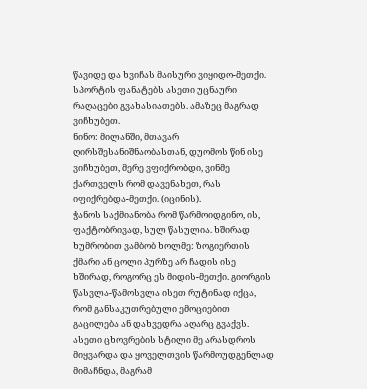წავიდე და ხვიჩას მაისური ვიყიდო-მეთქი. სპორტის ფანატებს ასეთი უცნაური რაღაცები გვახასიათებს. ამაზეც მაგრად ვიჩხუბეთ.
ნინო: მილანში, მთავარ ღირსშესანიშნაობასთან, დუომოს წინ ისე ვიჩხუბეთ, მერე ვფიქრობდი, ვინმე ქართველს რომ დავენახეთ, რას იფიქრებდა-მეთქი. (იცინის).
ჭანოს საქმიანობა რომ წარმოიდგინო, ის, ფაქტობრივად, სულ წასულია. ხშირად ხუმრობით ვამბობ ხოლმე: ზოგიერთის ქმარი ან ცოლი პურზე არ ჩადის ისე ხშირად, როგორც ეს მიდის-მეთქი. გიორგის წასვლა-წამოსვლა ისეთ რუტინად იქცა, რომ განსაკუთრებული ემოციებით გაცილება ან დახვედრა აღარც გვაქვს. ასეთი ცხოვრების სტილი მე არასდროს მიყვარდა და ყოველთვის წარმოუდგენლად მიმაჩნდა, მაგრამ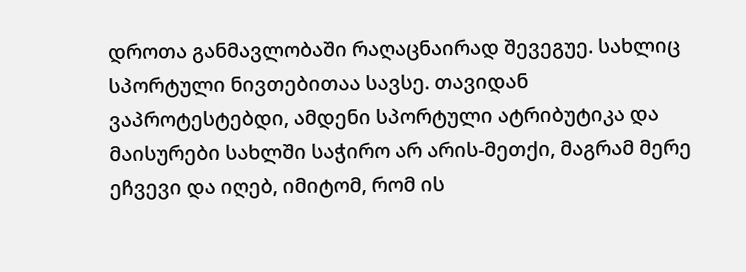დროთა განმავლობაში რაღაცნაირად შევეგუე. სახლიც სპორტული ნივთებითაა სავსე. თავიდან ვაპროტესტებდი, ამდენი სპორტული ატრიბუტიკა და მაისურები სახლში საჭირო არ არის-მეთქი, მაგრამ მერე ეჩვევი და იღებ, იმიტომ, რომ ის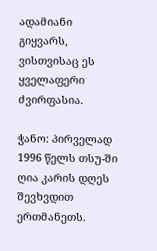ადამიანი გიყვარს, ვისთვისაც ეს ყველაფერი ძვირფასია.

ჭანო: პირველად 1996 წელს თსუ-ში ღია კარის დღეს შევხვდით ერთმანეთს.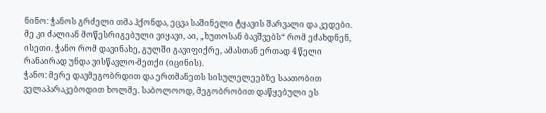ნინო: ჭანოს გრძელი თმა ჰქონდა, ეცვა საშინელი ტყავის შარვალი და კედები. მე კი ძალიან მოწესრიგებული ვიყავი, აი, „ხუთოსან ბავშვებს“ რომ ეძახდნენ, ისეთი. ჭანო რომ დავინახე, გულში გავიფიქრე, ამასთან ერთად 4 წელი რანაირად უნდა ვისწავლო-მეთქი (იცინის).
ჭანო: მერე დავმეგობრდით და ერთმანეთს სისულელეებზე საათობით ველაპარაკებოდით ხოლმე. საბოლოოდ, მეგობრობით დაწყებული ეს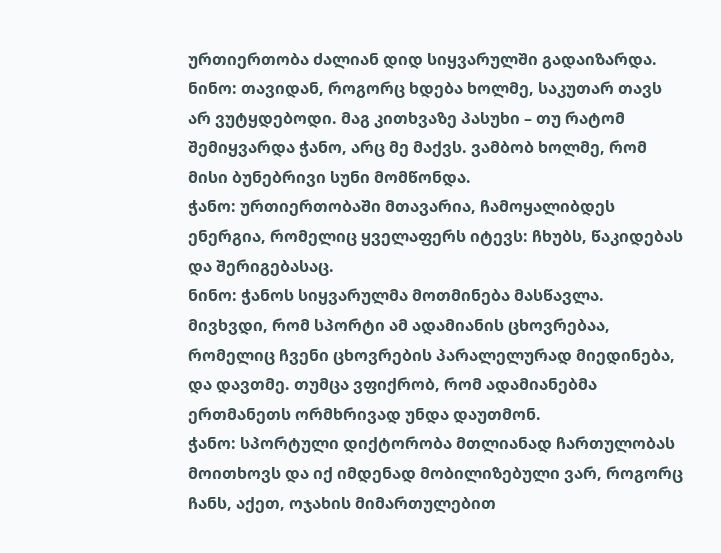ურთიერთობა ძალიან დიდ სიყვარულში გადაიზარდა.
ნინო: თავიდან, როგორც ხდება ხოლმე, საკუთარ თავს არ ვუტყდებოდი. მაგ კითხვაზე პასუხი – თუ რატომ შემიყვარდა ჭანო, არც მე მაქვს. ვამბობ ხოლმე, რომ მისი ბუნებრივი სუნი მომწონდა.
ჭანო: ურთიერთობაში მთავარია, ჩამოყალიბდეს ენერგია, რომელიც ყველაფერს იტევს: ჩხუბს, წაკიდებას და შერიგებასაც.
ნინო: ჭანოს სიყვარულმა მოთმინება მასწავლა. მივხვდი, რომ სპორტი ამ ადამიანის ცხოვრებაა, რომელიც ჩვენი ცხოვრების პარალელურად მიედინება, და დავთმე. თუმცა ვფიქრობ, რომ ადამიანებმა ერთმანეთს ორმხრივად უნდა დაუთმონ.
ჭანო: სპორტული დიქტორობა მთლიანად ჩართულობას მოითხოვს და იქ იმდენად მობილიზებული ვარ, როგორც ჩანს, აქეთ, ოჯახის მიმართულებით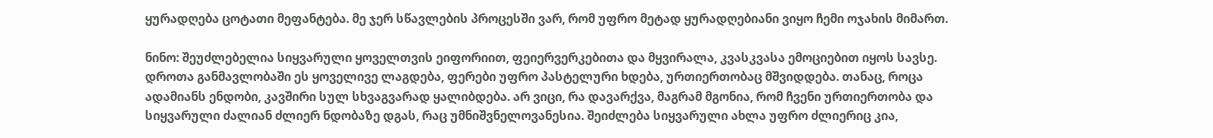ყურადღება ცოტათი მეფანტება. მე ჯერ სწავლების პროცესში ვარ, რომ უფრო მეტად ყურადღებიანი ვიყო ჩემი ოჯახის მიმართ.

ნინო: შეუძლებელია სიყვარული ყოველთვის ეიფორიით, ფეიერვერკებითა და მყვირალა, კვასკვასა ემოციებით იყოს სავსე. დროთა განმავლობაში ეს ყოველივე ლაგდება, ფერები უფრო პასტელური ხდება, ურთიერთობაც მშვიდდება. თანაც, როცა ადამიანს ენდობი, კავშირი სულ სხვაგვარად ყალიბდება. არ ვიცი, რა დავარქვა, მაგრამ მგონია, რომ ჩვენი ურთიერთობა და სიყვარული ძალიან ძლიერ ნდობაზე დგას, რაც უმნიშვნელოვანესია. შეიძლება სიყვარული ახლა უფრო ძლიერიც კია,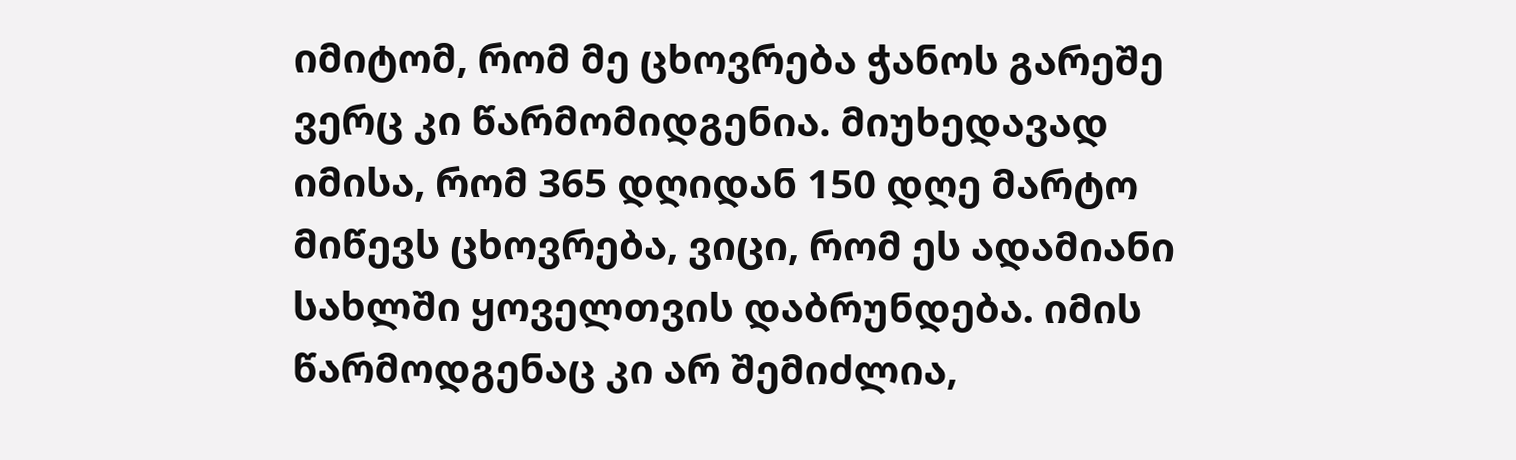იმიტომ, რომ მე ცხოვრება ჭანოს გარეშე ვერც კი წარმომიდგენია. მიუხედავად იმისა, რომ 365 დღიდან 150 დღე მარტო მიწევს ცხოვრება, ვიცი, რომ ეს ადამიანი სახლში ყოველთვის დაბრუნდება. იმის წარმოდგენაც კი არ შემიძლია,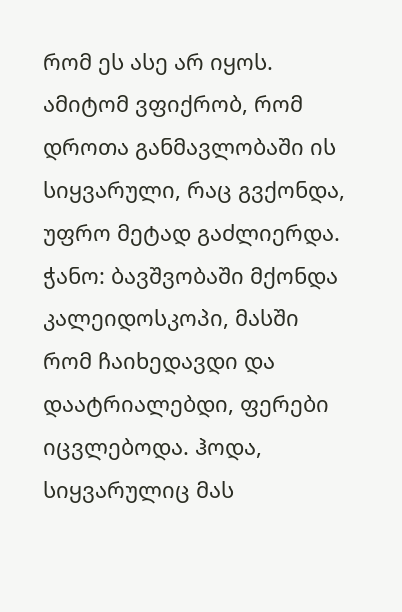რომ ეს ასე არ იყოს. ამიტომ ვფიქრობ, რომ დროთა განმავლობაში ის სიყვარული, რაც გვქონდა, უფრო მეტად გაძლიერდა.
ჭანო: ბავშვობაში მქონდა კალეიდოსკოპი, მასში რომ ჩაიხედავდი და დაატრიალებდი, ფერები იცვლებოდა. ჰოდა, სიყვარულიც მას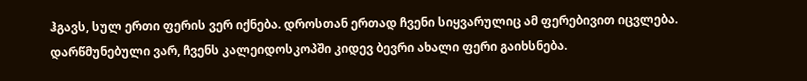ჰგავს, სულ ერთი ფერის ვერ იქნება. დროსთან ერთად ჩვენი სიყვარულიც ამ ფერებივით იცვლება. დარწმუნებული ვარ, ჩვენს კალეიდოსკოპში კიდევ ბევრი ახალი ფერი გაიხსნება.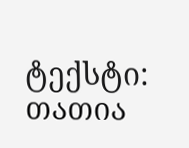ტექსტი: თათია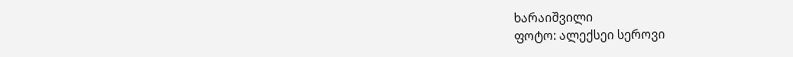ხარაიშვილი
ფოტო: ალექსეი სეროვი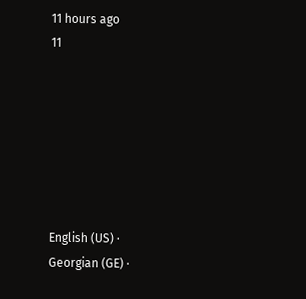11 hours ago
11







English (US) ·
Georgian (GE) ·